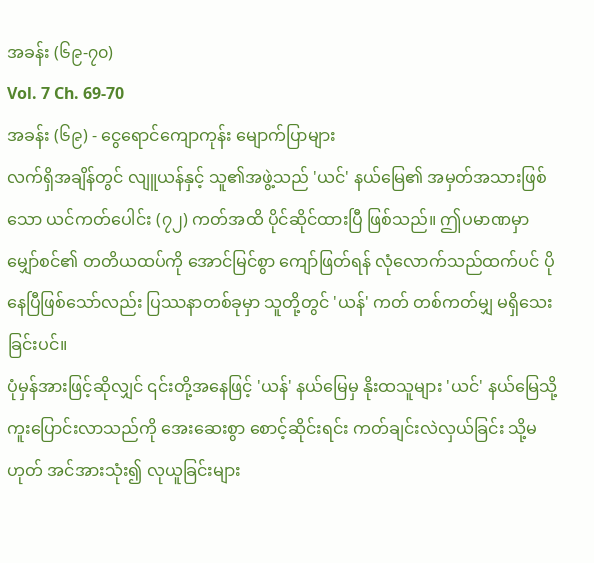အခန်း (၆၉-၇၀)
Vol. 7 Ch. 69-70
အခန်း (၆၉) - ငွေရောင်ကျောကုန်း မျောက်ပြာများ
လက်ရှိအချိန်တွင် လျူယန်နှင့် သူ၏အဖွဲ့သည် 'ယင်' နယ်မြေ၏ အမှတ်အသားဖြစ်သော ယင်ကတ်ပေါင်း (၇၂) ကတ်အထိ ပိုင်ဆိုင်ထားပြီ ဖြစ်သည်။ ဤပမာဏမှာ မျှော်စင်၏ တတိယထပ်ကို အောင်မြင်စွာ ကျော်ဖြတ်ရန် လုံလောက်သည်ထက်ပင် ပိုနေပြီဖြစ်သော်လည်း ပြဿနာတစ်ခုမှာ သူတို့တွင် 'ယန်' ကတ် တစ်ကတ်မျှ မရှိသေးခြင်းပင်။
ပုံမှန်အားဖြင့်ဆိုလျှင် ၎င်းတို့အနေဖြင့် 'ယန်' နယ်မြေမှ နိုးထသူများ 'ယင်' နယ်မြေသို့ ကူးပြောင်းလာသည်ကို အေးဆေးစွာ စောင့်ဆိုင်းရင်း ကတ်ချင်းလဲလှယ်ခြင်း သို့မဟုတ် အင်အားသုံး၍ လုယူခြင်းများ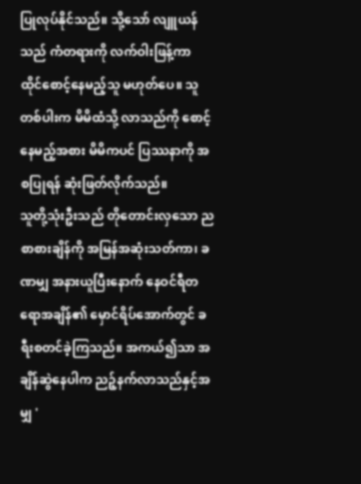ပြုလုပ်နိုင်သည်။ သို့သော် လျူယန်သည် ကံတရားကို လက်ဝါးဖြန့်ကာ ထိုင်စောင့်နေမည့်သူ မဟုတ်ပေ။ သူတစ်ပါးက မိမိထံသို့ လာသည်ကို စောင့်နေမည့်အစား မိမိကပင် ပြဿနာကို အစပြုရန် ဆုံးဖြတ်လိုက်သည်။
သူတို့သုံးဦးသည် တိုတောင်းလှသော ညစာစားချိန်ကို အမြန်အဆုံးသတ်ကာ၊ ခဏမျှ အနားယူပြီးနောက် နေဝင်ရီတရောအချိန်၏ မှောင်ရိပ်အောက်တွင် ခရီးစတင်ခဲ့ကြသည်။ အကယ်၍သာ အချိန်ဆွဲနေပါက ညဉ့်နက်လာသည်နှင့်အမျှ '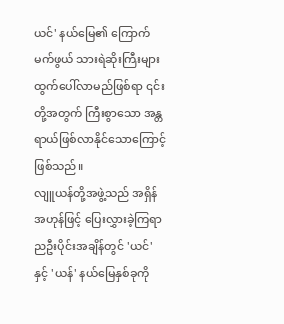ယင်' နယ်မြေ၏ ကြောက်မက်ဖွယ် သားရဲဆိုးကြီးများ ထွက်ပေါ်လာမည်ဖြစ်ရာ ၎င်းတို့အတွက် ကြီးစွာသော အန္တရာယ်ဖြစ်လာနိုင်သောကြောင့် ဖြစ်သည်။
လျူယန်တို့အဖွဲ့သည် အရှိန်အဟုန်ဖြင့် ပြေးလွှားခဲ့ကြရာ ညဦးပိုင်းအချိန်တွင် 'ယင်' နှင့် 'ယန်' နယ်မြေနှစ်ခုကို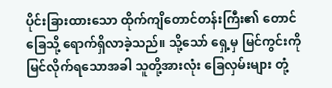ပိုင်းခြားထားသော ထိုက်ကျိတောင်တန်းကြီး၏ တောင်ခြေသို့ ရောက်ရှိလာခဲ့သည်။ သို့သော် ရှေ့မှ မြင်ကွင်းကို မြင်လိုက်ရသောအခါ သူတို့အားလုံး ခြေလှမ်းများ တုံ့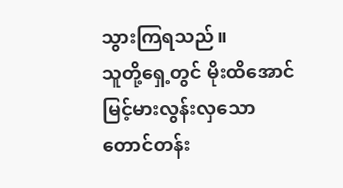သွားကြရသည်။
သူတို့ရှေ့တွင် မိုးထိအောင် မြင့်မားလွန်းလှသော တောင်တန်း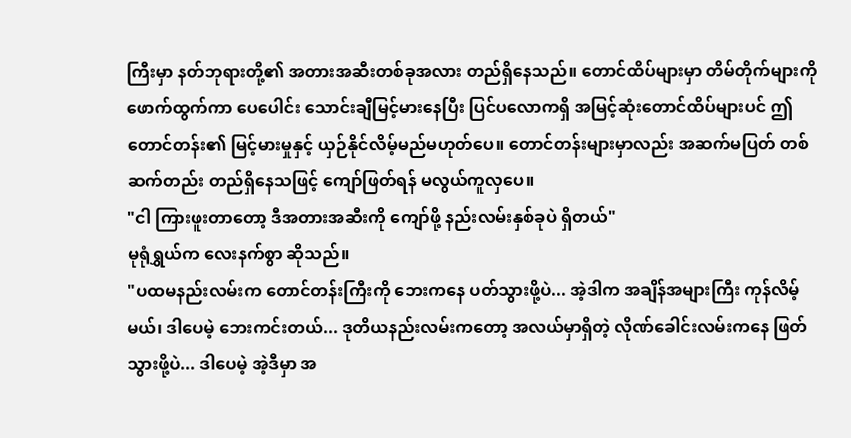ကြီးမှာ နတ်ဘုရားတို့၏ အတားအဆီးတစ်ခုအလား တည်ရှိနေသည်။ တောင်ထိပ်များမှာ တိမ်တိုက်များကို ဖောက်ထွက်ကာ ပေပေါင်း သောင်းချီမြင့်မားနေပြီး ပြင်ပလောကရှိ အမြင့်ဆုံးတောင်ထိပ်များပင် ဤတောင်တန်း၏ မြင့်မားမှုနှင့် ယှဉ်နိုင်လိမ့်မည်မဟုတ်ပေ။ တောင်တန်းများမှာလည်း အဆက်မပြတ် တစ်ဆက်တည်း တည်ရှိနေသဖြင့် ကျော်ဖြတ်ရန် မလွယ်ကူလှပေ။
"ငါ ကြားဖူးတာတော့ ဒီအတားအဆီးကို ကျော်ဖို့ နည်းလမ်းနှစ်ခုပဲ ရှိတယ်"
မုရုံရွှယ်က လေးနက်စွာ ဆိုသည်။
"ပထမနည်းလမ်းက တောင်တန်းကြီးကို ဘေးကနေ ပတ်သွားဖို့ပဲ... အဲ့ဒါက အချိန်အများကြီး ကုန်လိမ့်မယ်၊ ဒါပေမဲ့ ဘေးကင်းတယ်... ဒုတိယနည်းလမ်းကတော့ အလယ်မှာရှိတဲ့ လိုဏ်ခေါင်းလမ်းကနေ ဖြတ်သွားဖို့ပဲ... ဒါပေမဲ့ အဲ့ဒီမှာ အ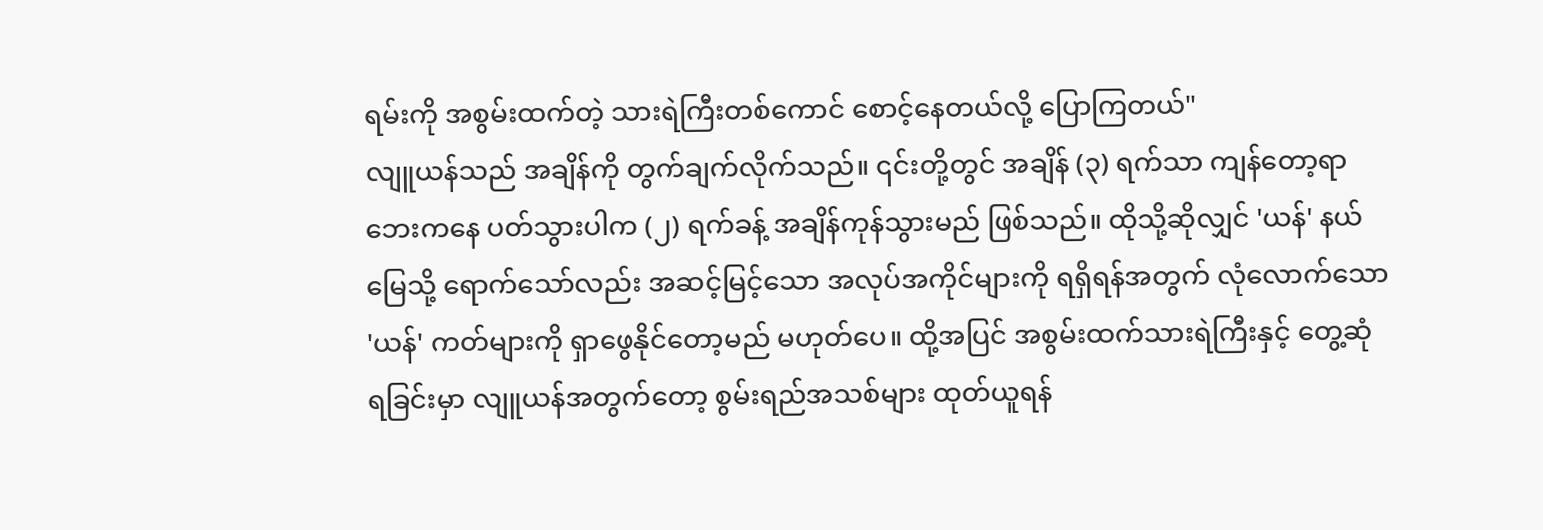ရမ်းကို အစွမ်းထက်တဲ့ သားရဲကြီးတစ်ကောင် စောင့်နေတယ်လို့ ပြောကြတယ်"
လျူယန်သည် အချိန်ကို တွက်ချက်လိုက်သည်။ ၎င်းတို့တွင် အချိန် (၃) ရက်သာ ကျန်တော့ရာ ဘေးကနေ ပတ်သွားပါက (၂) ရက်ခန့် အချိန်ကုန်သွားမည် ဖြစ်သည်။ ထိုသို့ဆိုလျှင် 'ယန်' နယ်မြေသို့ ရောက်သော်လည်း အဆင့်မြင့်သော အလုပ်အကိုင်များကို ရရှိရန်အတွက် လုံလောက်သော 'ယန်' ကတ်များကို ရှာဖွေနိုင်တော့မည် မဟုတ်ပေ။ ထို့အပြင် အစွမ်းထက်သားရဲကြီးနှင့် တွေ့ဆုံရခြင်းမှာ လျူယန်အတွက်တော့ စွမ်းရည်အသစ်များ ထုတ်ယူရန်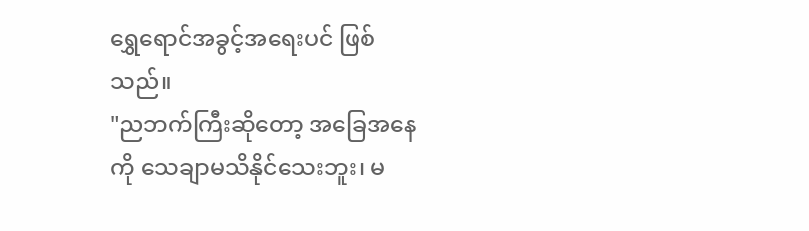ရွှေရောင်အခွင့်အရေးပင် ဖြစ်သည်။
"ညဘက်ကြီးဆိုတော့ အခြေအနေကို သေချာမသိနိုင်သေးဘူး၊ မ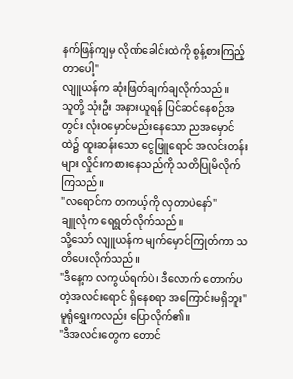နက်ဖြန်ကျမှ လိုဏ်ခေါင်းထဲကို စွန့်စားကြည့်တာပေါ့"
လျူယန်က ဆုံးဖြတ်ချက်ချလိုက်သည်။
သူတို့ သုံးဦး အနားယူရန် ပြင်ဆင်နေစဉ်အတွင်း လုံးဝမှောင်မည်းနေသော ညအမှောင်ထဲ၌ ထူးဆန်းသော ငွေဖြူရောင် အလင်းတန်းများ လှိုင်းကစားနေသည်ကို သတိပြုမိလိုက်ကြသည်။
"လရောင်က တကယ့်ကို လှတာပဲနော်"
ချူလုံက ရေရွတ်လိုက်သည်။
သို့သော် လျူယန်က မျက်မှောင်ကြုတ်ကာ သတိပေးလိုက်သည်။
"ဒီနေ့က လကွယ်ရက်ပဲ၊ ဒီလောက် တောက်ပတဲ့အလင်းရောင် ရှိနေစရာ အကြောင်းမရှိဘူး"
မူရုံရွှေးကလည်း ပြောလိုက်၏။
"ဒီအလင်းတွေက တောင်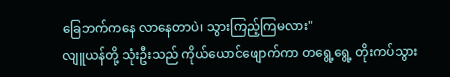ခြေဘက်ကနေ လာနေတာပဲ၊ သွားကြည့်ကြမလား"
လျူယန်တို့ သုံးဦးသည် ကိုယ်ယောင်ဖျောက်ကာ တရွေ့ရွေ့ တိုးကပ်သွား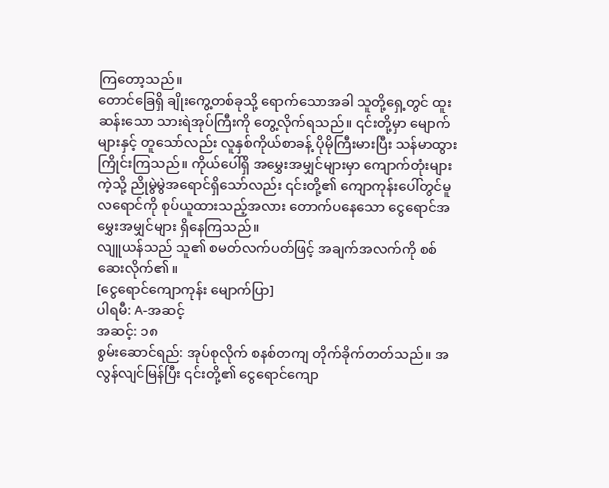ကြတော့သည်။
တောင်ခြေရှိ ချိုးကွေ့တစ်ခုသို့ ရောက်သောအခါ သူတို့ရှေ့တွင် ထူးဆန်းသော သားရဲအုပ်ကြီးကို တွေ့လိုက်ရသည်။ ၎င်းတို့မှာ မျောက်များနှင့် တူသော်လည်း လူနှစ်ကိုယ်စာခန့် ပိုမိုကြီးမားပြီး သန်မာထွားကြိုင်းကြသည်။ ကိုယ်ပေါ်ရှိ အမွှေးအမျှင်များမှာ ကျောက်တုံးများကဲ့သို့ ညိုမွဲမွဲအရောင်ရှိသော်လည်း ၎င်းတို့၏ ကျောကုန်းပေါ်တွင်မူ လရောင်ကို စုပ်ယူထားသည့်အလား တောက်ပနေသော ငွေရောင်အမွှေးအမျှင်များ ရှိနေကြသည်။
လျူယန်သည် သူ၏ စမတ်လက်ပတ်ဖြင့် အချက်အလက်ကို စစ်ဆေးလိုက်၏။
[ငွေရောင်ကျောကုန်း မျောက်ပြာ]
ပါရမီ: A-အဆင့်
အဆင့်: ၁၈
စွမ်းဆောင်ရည်: အုပ်စုလိုက် စနစ်တကျ တိုက်ခိုက်တတ်သည်။ အလွန်လျင်မြန်ပြီး ၎င်းတို့၏ ငွေရောင်ကျော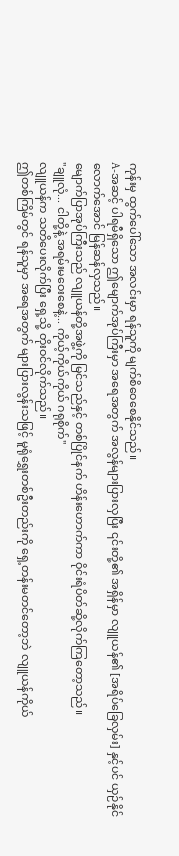ကုန်းမှ ထွက်ပေါ်သော အလင်းမှာ ရန်သူကို မျက်စိဝေစေနိုင်သည်။
A-အဆင့် ပါရမီရှိသော ဤမျောက်အုပ်ကြီးမှာ အရေအတွက် အလွန်များပြားလှပြီး ၎င်းတို့၏ အရှိန်မှာ လျူယန်၏ [အရိပ်ခြေလှမ်း] နှင့်ပင် ယှဉ်နိုင်လောက်အောင် မြန်ဆန်လှသည်။
မျောက်ပြာအုပ်ကြီးသည် လျူယန်တို့အဖွဲ့ကို မြင်သည်နှင့် တစ်ပြိုင်နက် ဟိန်းဟောက်ကာ ဝိုင်းရံပိတ်ဆို့လိုက်ကြတော့သည်။
"ချူလုံ... ငါတို့နဲ့ အရမ်းမဝေးစေနဲ့... ကိုယ့်ကိုယ်ကိုယ် ဂရုစိုက်"
လျူယန်က သတိပေးလိုက်ပြီး ရှေ့သို့ တိုးဝင်လိုက်သည်။
ဤတစ်ကြိမ်တွင် ရန်သူမှာ အရေအတွက် များပြားလွန်းသဖြင့် မူရုံရွှေးတစ်ဦးတည်းကို ရှေ့တန်းမတင်တော့ဘဲ လျူယန်ကိုယ်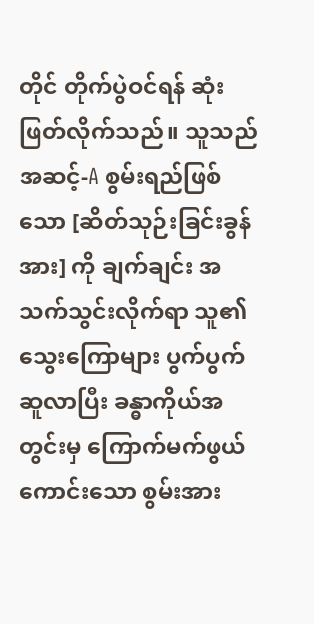တိုင် တိုက်ပွဲဝင်ရန် ဆုံးဖြတ်လိုက်သည်။ သူသည် အဆင့်-A စွမ်းရည်ဖြစ်သော [ဆိတ်သုဉ်းခြင်းခွန်အား] ကို ချက်ချင်း အသက်သွင်းလိုက်ရာ သူ၏ သွေးကြောများ ပွက်ပွက်ဆူလာပြီး ခန္ဓာကိုယ်အတွင်းမှ ကြောက်မက်ဖွယ်ကောင်းသော စွမ်းအား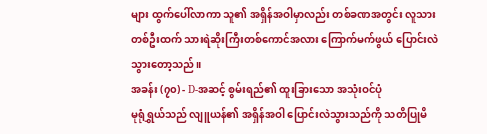များ ထွက်ပေါ်လာကာ သူ၏ အရှိန်အဝါမှာလည်း တစ်ခဏအတွင်း လူသားတစ်ဦးထက် သားရဲဆိုးကြီးတစ်ကောင်အလား ကြောက်မက်ဖွယ် ပြောင်းလဲသွားတော့သည်။
အခန်း (၇၀) - D-အဆင့် စွမ်းရည်၏ ထူးခြားသော အသုံးဝင်ပုံ
မုရုံရွှယ်သည် လျူယန်၏ အရှိန်အဝါ ပြောင်းလဲသွားသည်ကို သတိပြုမိ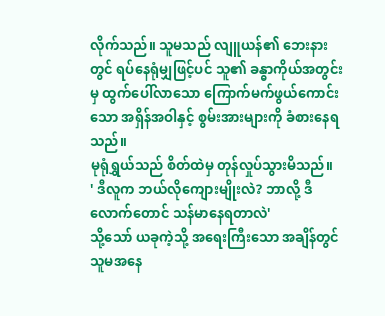လိုက်သည်။ သူမသည် လျူယန်၏ ဘေးနားတွင် ရပ်နေရုံမျှဖြင့်ပင် သူ၏ ခန္ဓာကိုယ်အတွင်းမှ ထွက်ပေါ်လာသော ကြောက်မက်ဖွယ်ကောင်းသော အရှိန်အဝါနှင့် စွမ်းအားများကို ခံစားနေရသည်။
မုရုံရွှယ်သည် စိတ်ထဲမှ တုန်လှုပ်သွားမိသည်။
' ဒီလူက ဘယ်လိုကျေားမျိုးလဲ? ဘာလို့ ဒီလောက်တောင် သန်မာနေရတာလဲ'
သို့သော် ယခုကဲ့သို့ အရေးကြီးသော အချိန်တွင် သူမအနေ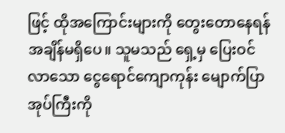ဖြင့် ထိုအကြောင်းများကို တွေးတောနေရန် အချိန်မရှိပေ။ သူမသည် ရှေ့မှ ပြေးဝင်လာသော ငွေရောင်ကျောကုန်း မျောက်ပြာအုပ်ကြီးကို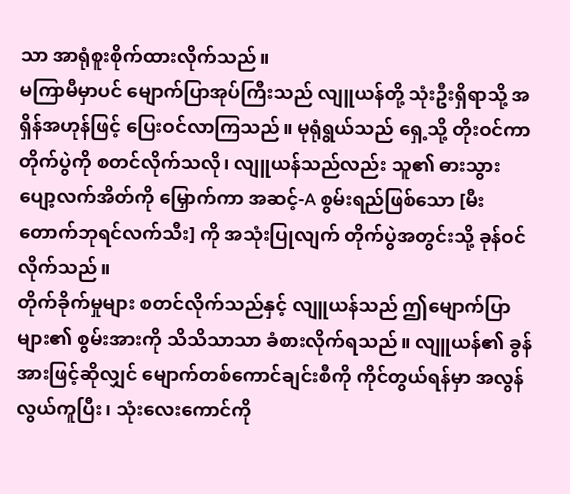သာ အာရုံစူးစိုက်ထားလိုက်သည်။
မကြာမီမှာပင် မျောက်ပြာအုပ်ကြီးသည် လျူယန်တို့ သုံးဦးရှိရာသို့ အရှိန်အဟုန်ဖြင့် ပြေးဝင်လာကြသည်။ မုရုံရွယ်သည် ရှေ့သို့ တိုးဝင်ကာ တိုက်ပွဲကို စတင်လိုက်သလို၊ လျူယန်သည်လည်း သူ၏ ဓားသွားပျော့လက်အိတ်ကို မြှောက်ကာ အဆင့်-A စွမ်းရည်ဖြစ်သော [မီးတောက်ဘုရင်လက်သီး] ကို အသုံးပြုလျက် တိုက်ပွဲအတွင်းသို့ ခုန်ဝင်လိုက်သည်။
တိုက်ခိုက်မှုများ စတင်လိုက်သည်နှင့် လျူယန်သည် ဤမျောက်ပြာများ၏ စွမ်းအားကို သိသိသာသာ ခံစားလိုက်ရသည်။ လျူယန်၏ ခွန်အားဖြင့်ဆိုလျှင် မျောက်တစ်ကောင်ချင်းစီကို ကိုင်တွယ်ရန်မှာ အလွန်လွယ်ကူပြီး၊ သုံးလေးကောင်ကို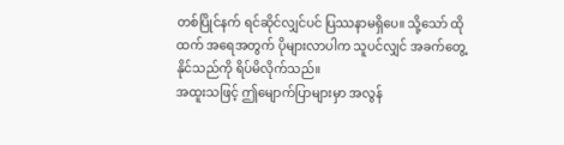တစ်ပြိုင်နက် ရင်ဆိုင်လျှင်ပင် ပြဿနာမရှိပေ။ သို့သော် ထိုထက် အရေအတွက် ပိုများလာပါက သူပင်လျှင် အခက်တွေ့နိုင်သည်ကို ရိပ်မိလိုက်သည်။
အထူးသဖြင့် ဤမျောက်ပြာများမှာ အလွန်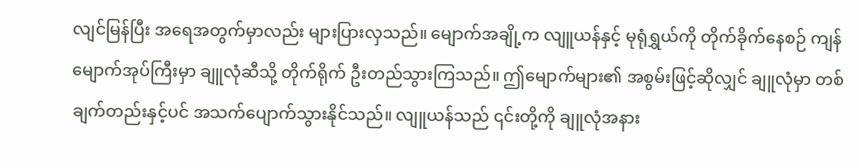လျင်မြန်ပြီး အရေအတွက်မှာလည်း များပြားလှသည်။ မျောက်အချို့က လျူယန်နှင့် မုရုံရွှယ်ကို တိုက်ခိုက်နေစဉ် ကျန်မျောက်အုပ်ကြီးမှာ ချူလုံဆီသို့ တိုက်ရိုက် ဦးတည်သွားကြသည်။ ဤမျောက်များ၏ အစွမ်းဖြင့်ဆိုလျှင် ချူလုံမှာ တစ်ချက်တည်းနှင့်ပင် အသက်ပျောက်သွားနိုင်သည်။ လျူယန်သည် ၎င်းတို့ကို ချူလုံအနား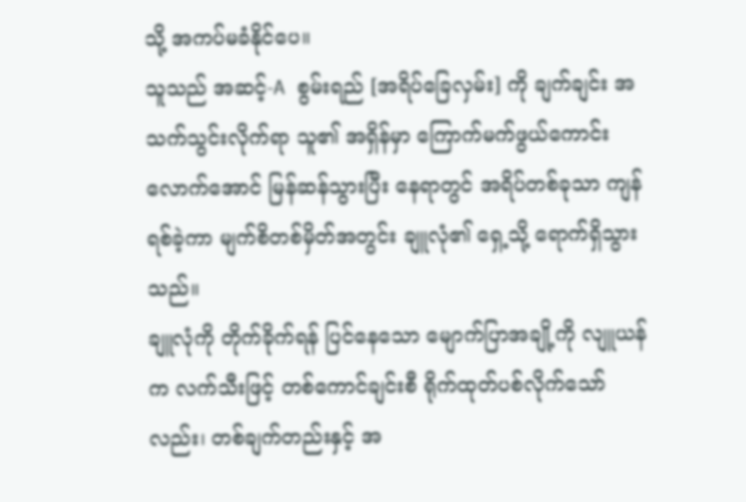သို့ အကပ်မခံနိုင်ပေ။
သူသည် အဆင့်-A စွမ်းရည် [အရိပ်ခြေလှမ်း] ကို ချက်ချင်း အသက်သွင်းလိုက်ရာ သူ၏ အရှိန်မှာ ကြောက်မက်ဖွယ်ကောင်းလောက်အောင် မြန်ဆန်သွားပြီး နေရာတွင် အရိပ်တစ်ခုသာ ကျန်ရစ်ခဲ့ကာ မျက်စိတစ်မှိတ်အတွင်း ချူလုံ၏ ရှေ့သို့ ရောက်ရှိသွားသည်။
ချူလုံကို တိုက်ခိုက်ရန် ပြင်နေသော မျောက်ပြာအချို့ကို လျူယန်က လက်သီးဖြင့် တစ်ကောင်ချင်းစီ ရိုက်ထုတ်ပစ်လိုက်သော်လည်း၊ တစ်ချက်တည်းနှင့် အ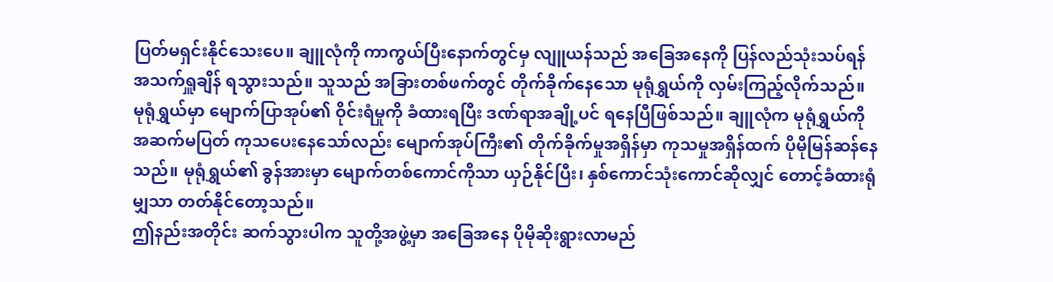ပြတ်မရှင်းနိုင်သေးပေ။ ချူလုံကို ကာကွယ်ပြီးနောက်တွင်မှ လျူယန်သည် အခြေအနေကို ပြန်လည်သုံးသပ်ရန် အသက်ရှူချိန် ရသွားသည်။ သူသည် အခြားတစ်ဖက်တွင် တိုက်ခိုက်နေသော မုရုံရွှယ်ကို လှမ်းကြည့်လိုက်သည်။
မုရုံရွှယ်မှာ မျောက်ပြာအုပ်၏ ဝိုင်းရံမှုကို ခံထားရပြီး ဒဏ်ရာအချို့ပင် ရနေပြီဖြစ်သည်။ ချူလုံက မုရုံရွှယ်ကို အဆက်မပြတ် ကုသပေးနေသော်လည်း မျောက်အုပ်ကြီး၏ တိုက်ခိုက်မှုအရှိန်မှာ ကုသမှုအရှိန်ထက် ပိုမိုမြန်ဆန်နေသည်။ မုရုံရွှယ်၏ ခွန်အားမှာ မျောက်တစ်ကောင်ကိုသာ ယှဉ်နိုင်ပြီး၊ နှစ်ကောင်သုံးကောင်ဆိုလျှင် တောင့်ခံထားရုံမျှသာ တတ်နိုင်တော့သည်။
ဤနည်းအတိုင်း ဆက်သွားပါက သူတို့အဖွဲ့မှာ အခြေအနေ ပိုမိုဆိုးရွားလာမည်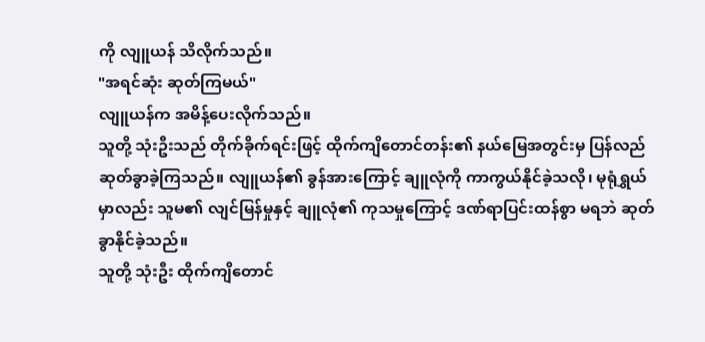ကို လျူယန် သိလိုက်သည်။
"အရင်ဆုံး ဆုတ်ကြမယ်"
လျူယန်က အမိန့်ပေးလိုက်သည်။
သူတို့ သုံးဦးသည် တိုက်ခိုက်ရင်းဖြင့် ထိုက်ကျိတောင်တန်း၏ နယ်မြေအတွင်းမှ ပြန်လည်ဆုတ်ခွာခဲ့ကြသည်။ လျူယန်၏ ခွန်အားကြောင့် ချူလုံကို ကာကွယ်နိုင်ခဲ့သလို၊ မုရုံရွှယ်မှာလည်း သူမ၏ လျင်မြန်မှုနှင့် ချူလုံ၏ ကုသမှုကြောင့် ဒဏ်ရာပြင်းထန်စွာ မရဘဲ ဆုတ်ခွာနိုင်ခဲ့သည်။
သူတို့ သုံးဦး ထိုက်ကျိတောင်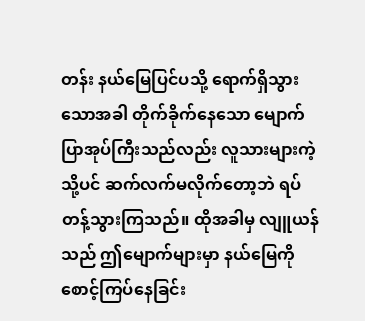တန်း နယ်မြေပြင်ပသို့ ရောက်ရှိသွားသောအခါ တိုက်ခိုက်နေသော မျောက်ပြာအုပ်ကြီးသည်လည်း လူသားများကဲ့သို့ပင် ဆက်လက်မလိုက်တော့ဘဲ ရပ်တန့်သွားကြသည်။ ထိုအခါမှ လျူယန်သည် ဤမျောက်များမှာ နယ်မြေကို စောင့်ကြပ်နေခြင်း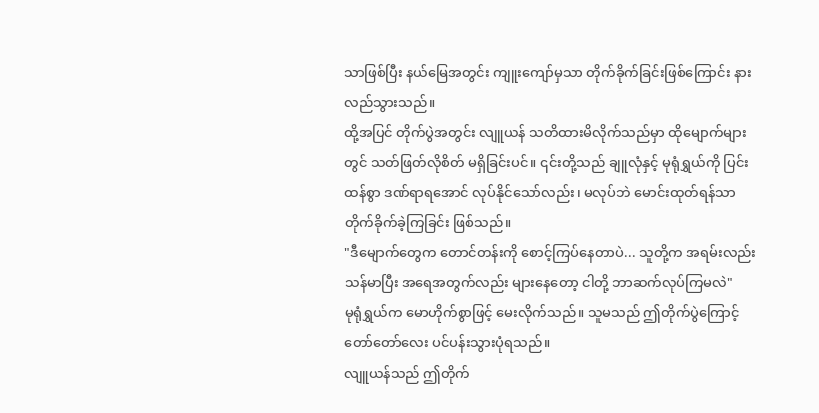သာဖြစ်ပြီး နယ်မြေအတွင်း ကျူးကျော်မှသာ တိုက်ခိုက်ခြင်းဖြစ်ကြောင်း နားလည်သွားသည်။
ထို့အပြင် တိုက်ပွဲအတွင်း လျူယန် သတိထားမိလိုက်သည်မှာ ထိုမျောက်များတွင် သတ်ဖြတ်လိုစိတ် မရှိခြင်းပင်။ ၎င်းတို့သည် ချူလုံနှင့် မုရုံရွှယ်ကို ပြင်းထန်စွာ ဒဏ်ရာရအောင် လုပ်နိုင်သော်လည်း၊ မလုပ်ဘဲ မောင်းထုတ်ရန်သာ တိုက်ခိုက်ခဲ့ကြခြင်း ဖြစ်သည်။
"ဒီမျောက်တွေက တောင်တန်းကို စောင့်ကြပ်နေတာပဲ... သူတို့က အရမ်းလည်း သန်မာပြီး အရေအတွက်လည်း များနေတော့ ငါတို့ ဘာဆက်လုပ်ကြမလဲ"
မုရုံရွှယ်က မောဟိုက်စွာဖြင့် မေးလိုက်သည်။ သူမသည် ဤတိုက်ပွဲကြောင့် တော်တော်လေး ပင်ပန်းသွားပုံရသည်။
လျူယန်သည် ဤတိုက်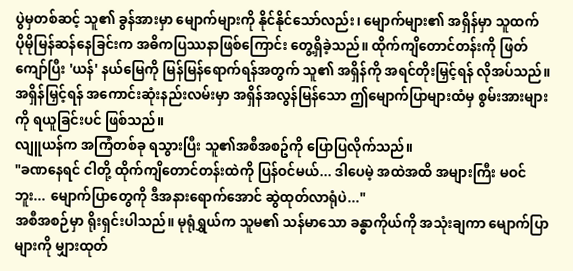ပွဲမှတစ်ဆင့် သူ၏ ခွန်အားမှာ မျောက်များကို နိုင်နိုင်သော်လည်း၊ မျောက်များ၏ အရှိန်မှာ သူထက် ပိုမိုမြန်ဆန်နေခြင်းက အဓိကပြဿနာဖြစ်ကြောင်း တွေ့ရှိခဲ့သည်။ ထိုက်ကျိတောင်တန်းကို ဖြတ်ကျော်ပြီး 'ယန်' နယ်မြေကို မြန်မြန်ရောက်ရန်အတွက် သူ၏ အရှိန်ကို အရင်တိုးမြှင့်ရန် လိုအပ်သည်။
အရှိန်မြှင့်ရန် အကောင်းဆုံးနည်းလမ်းမှာ အရှိန်အလွန်မြန်သော ဤမျောက်ပြာများထံမှ စွမ်းအားများကို ရယူခြင်းပင် ဖြစ်သည်။
လျူယန်က အကြံတစ်ခု ရသွားပြီး သူ၏အစီအစဥ်ကို ပြောပြလိုက်သည်။
"ခဏနေရင် ငါတို့ ထိုက်ကျိတောင်တန်းထဲကို ပြန်ဝင်မယ်... ဒါပေမဲ့ အထဲအထိ အများကြီး မဝင်ဘူး... မျောက်ပြာတွေကို ဒီအနားရောက်အောင် ဆွဲထုတ်လာရုံပဲ..."
အစီအစဉ်မှာ ရိုးရှင်းပါသည်။ မုရုံရွှယ်က သူမ၏ သန်မာသော ခန္ဓာကိုယ်ကို အသုံးချကာ မျောက်ပြာများကို မျှားထုတ်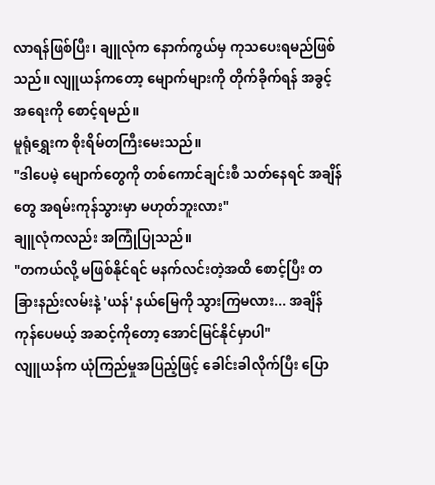လာရန်ဖြစ်ပြီး၊ ချူလုံက နောက်ကွယ်မှ ကုသပေးရမည်ဖြစ်သည်။ လျူယန်ကတော့ မျောက်များကို တိုက်ခိုက်ရန် အခွင့်အရေးကို စောင့်ရမည်။
မူရုံရွှေးက စိုးရိမ်တကြီးမေးသည်။
"ဒါပေမဲ့ မျောက်တွေကို တစ်ကောင်ချင်းစီ သတ်နေရင် အချိန်တွေ အရမ်းကုန်သွားမှာ မဟုတ်ဘူးလား"
ချူလုံကလည်း အကြုံပြုသည်။
"တကယ်လို့ မဖြစ်နိုင်ရင် မနက်လင်းတဲ့အထိ စောင့်ပြီး တခြားနည်းလမ်းနဲ့ 'ယန်' နယ်မြေကို သွားကြမလား... အချိန်ကုန်ပေမယ့် အဆင့်ကိုတော့ အောင်မြင်နိုင်မှာပါ"
လျူယန်က ယုံကြည်မှုအပြည့်ဖြင့် ခေါင်းခါလိုက်ပြီး ပြော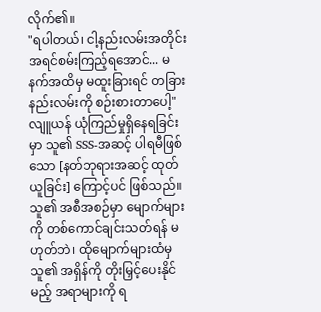လိုက်၏။
"ရပါတယ်၊ ငါ့နည်းလမ်းအတိုင်း အရင်စမ်းကြည့်ရအောင်... မနက်အထိမှ မထူးခြားရင် တခြားနည်းလမ်းကို စဉ်းစားတာပေါ့"
လျူယန် ယုံကြည်မှုရှိနေရခြင်းမှာ သူ၏ SSS-အဆင့် ပါရမီဖြစ်သော [နတ်ဘုရားအဆင့် ထုတ်ယူခြင်း] ကြောင့်ပင် ဖြစ်သည်။ သူ၏ အစီအစဉ်မှာ မျောက်များကို တစ်ကောင်ချင်းသတ်ရန် မဟုတ်ဘဲ၊ ထိုမျောက်များထံမှ သူ၏ အရှိန်ကို တိုးမြှင့်ပေးနိုင်မည့် အရာများကို ရ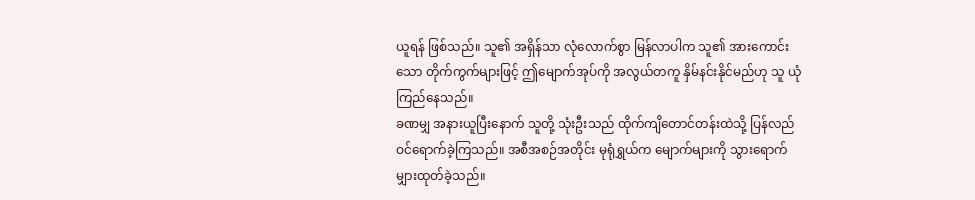ယူရန် ဖြစ်သည်။ သူ၏ အရှိန်သာ လုံလောက်စွာ မြန်လာပါက သူ၏ အားကောင်းသော တိုက်ကွက်များဖြင့် ဤမျောက်အုပ်ကို အလွယ်တကူ နှိမ်နင်းနိုင်မည်ဟု သူ ယုံကြည်နေသည်။
ခဏမျှ အနားယူပြီးနောက် သူတို့ သုံးဦးသည် ထိုက်ကျိတောင်တန်းထဲသို့ ပြန်လည်ဝင်ရောက်ခဲ့ကြသည်။ အစီအစဉ်အတိုင်း မုရုံရွှယ်က မျောက်များကို သွားရောက် မျှားထုတ်ခဲ့သည်။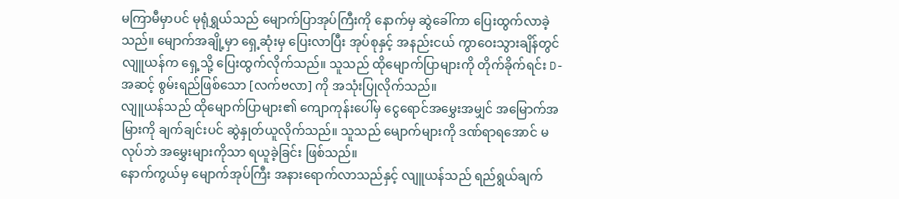မကြာမီမှာပင် မုရုံရွှယ်သည် မျောက်ပြာအုပ်ကြီးကို နောက်မှ ဆွဲခေါ်ကာ ပြေးထွက်လာခဲ့သည်။ မျောက်အချို့မှာ ရှေ့ဆုံးမှ ပြေးလာပြီး အုပ်စုနှင့် အနည်းငယ် ကွာဝေးသွားချိန်တွင် လျူယန်က ရှေ့သို့ ပြေးထွက်လိုက်သည်။ သူသည် ထိုမျောက်ပြာများကို တိုက်ခိုက်ရင်း D-အဆင့် စွမ်းရည်ဖြစ်သော [လက်ဗလာ] ကို အသုံးပြုလိုက်သည်။
လျူယန်သည် ထိုမျောက်ပြာများ၏ ကျောကုန်းပေါ်မှ ငွေရောင်အမွှေးအမျှင် အမြောက်အမြားကို ချက်ချင်းပင် ဆွဲနှုတ်ယူလိုက်သည်။ သူသည် မျောက်များကို ဒဏ်ရာရအောင် မလုပ်ဘဲ အမွှေးများကိုသာ ရယူခဲ့ခြင်း ဖြစ်သည်။
နောက်ကွယ်မှ မျောက်အုပ်ကြီး အနားရောက်လာသည်နှင့် လျူယန်သည် ရည်ရွယ်ချက်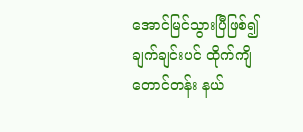အောင်မြင်သွားပြီဖြစ်၍ ချက်ချင်းပင် ထိုက်ကျိတောင်တန်း နယ်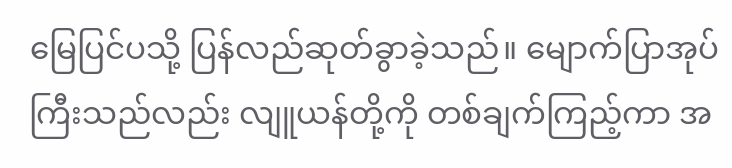မြေပြင်ပသို့ ပြန်လည်ဆုတ်ခွာခဲ့သည်။ မျောက်ပြာအုပ်ကြီးသည်လည်း လျူယန်တို့ကို တစ်ချက်ကြည့်ကာ အ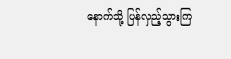နောက်သို့ ပြန်လှည့်သွားကြ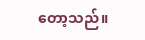တော့သည်။